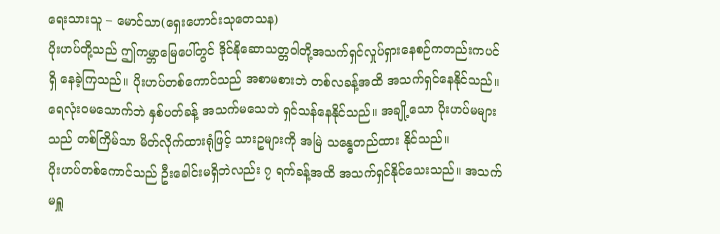ရေးသားသူ – မောင်သာ(ရှေးဟောင်းသုတေသန)
ပိုးဟပ်တို့သည် ဤကမ္ဘာမြေပေါ်တွင် ဒိုင်နိုဆောသတ္တဝါတို့အသက်ရှင်လှုပ်ရှားနေစဉ်ကတည်းကပင် ရှိ နေခဲ့ကြသည်။ ပိုးဟပ်တစ်ကောင်သည် အစာမစားဘဲ တစ်လခန့်အထိ အသက်ရှင်နေနိုင်သည်။ ရေလုံးဝမသောက်ဘဲ နှစ်ပတ်ခန့် အသက်မသေဘဲ ရှင်သန်နေနိုင်သည်။ အချို့သော ပိုးဟပ်မများသည် တစ်ကြိမ်သာ မိတ်လိုက်ထားရုံဖြင့် သားဥများကို အမြဲ သန္ဓေတည်ထား နိုင်သည်။
ပိုးဟပ်တစ်ကောင်သည် ဦးခေါင်းမရှိဘဲလည်း ၇ ရက်ခန့်အထိ အသက်ရှင်နိုင်သေးသည်။ အသက်မရှူ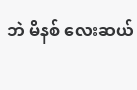ဘဲ မိနစ် လေးဆယ်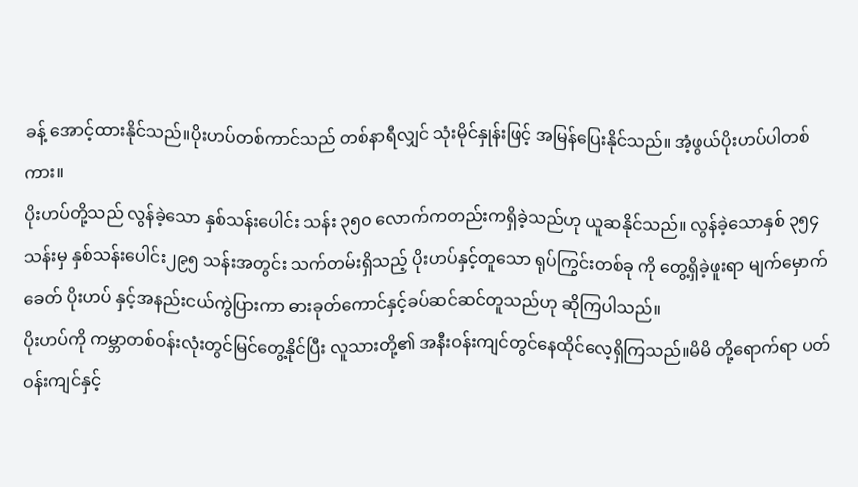ခန့် အောင့်ထားနိုင်သည်။ပိုးဟပ်တစ်ကာင်သည် တစ်နာရီလျှင် သုံးမိုင်နှုန်းဖြင့် အမြန်ပြေးနိုင်သည်။ အံ့ဖွယ်ပိုးဟပ်ပါတစ်ကား။
ပိုးဟပ်တို့သည် လွန်ခဲ့သော နှစ်သန်းပေါင်း သန်း ၃၅၀ လောက်ကတည်းကရှိခဲ့သည်ဟု ယူဆနိုင်သည်။ လွန်ခဲ့သောနှစ် ၃၅၄ သန်းမှ နှစ်သန်းပေါင်း၂၉၅ သန်းအတွင်း သက်တမ်းရှိသည့် ပိုးဟပ်နှင့်တူသော ရုပ်ကြွင်းတစ်ခု ကို တွေ့ရှိခဲ့ဖူးရာ မျက်မှောက်ခေတ် ပိုးဟပ် နှင့်အနည်းငယ်ကွဲပြားကာ ဓားခုတ်ကောင်နှင့်ခပ်ဆင်ဆင်တူသည်ဟု ဆိုကြပါသည်။
ပိုးဟပ်ကို ကမ္ဘာတစ်ဝန်းလုံးတွင်မြင်တွေ့နိုင်ပြီး လူသားတို့၏ အနီးဝန်းကျင်တွင်နေထိုင်လေ့ရှိကြသည်။မိမိ တို့ရောက်ရာ ပတ်ဝန်းကျင်နှင့်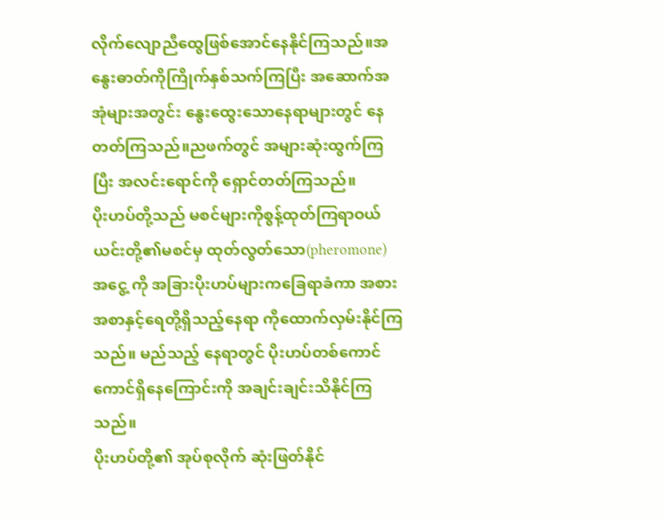လိုက်လျောညီထွေဖြစ်အောင်နေနိုင်ကြသည်။အနွေးဓာတ်ကိုကြိုက်နှစ်သက်ကြပြီး အဆောက်အအုံများအတွင်း နွေးထွေးသောနေရာများတွင် နေတတ်ကြသည်။ညဖက်တွင် အများဆုံးထွက်ကြပြီး အလင်းရောင်ကို ရှောင်တတ်ကြသည်။
ပိုးဟပ်တို့သည် မစင်များကိုစွန့်ထုတ်ကြရာဝယ် ယင်းတို့၏မစင်မှ ထုတ်လွတ်သော(pheromone) အငွေ့ ကို အခြားပိုးဟပ်များကခြေရာခံကာ အစားအစာနှင့်ရေတို့ရှိသည့်နေရာ ကိုထောက်လှမ်းနိုင်ကြသည်။ မည်သည့် နေရာတွင် ပိုးဟပ်တစ်ကောင်ကောင်ရှိနေကြောင်းကို အချင်းချင်းသိနိုင်ကြသည်။
ပိုးဟပ်တို့၏ အုပ်စုလိုက် ဆုံးဖြတ်နိုင်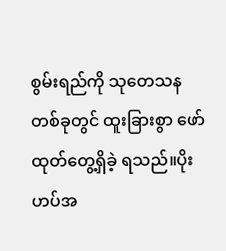စွမ်းရည်ကို သုတေသနတစ်ခုတွင် ထူးခြားစွာ ဖော်ထုတ်တွေ့ရှိခဲ့ ရသည်။ပိုးဟပ်အ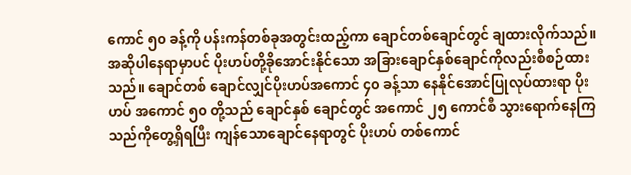ကောင် ၅၀ ခန့်ကို ပန်းကန်တစ်ခုအတွင်းထည့်ကာ ချောင်တစ်ချောင်တွင် ချထားလိုက်သည်။ အဆိုပါနေရာမှာပင် ပိုးဟပ်တို့ခိုအောင်းနိုင်သော အခြားချောင်နှစ်ချောင်ကိုလည်းစီစဉ်ထားသည်။ ချောင်တစ် ချောင်လျှင်ပိုးဟပ်အကောင် ၄၀ ခန့်သာ နေနိုင်အောင်ပြုလုပ်ထားရာ ပိုးဟပ် အကောင် ၅၀ တို့သည် ချောင်နှစ် ချောင်တွင် အကောင် ၂၅ ကောင်စီ သွားရောက်နေကြသည်ကိုတွေ့ရှိရပြီး ကျန်သောချောင်နေရာတွင် ပိုးဟပ် တစ်ကောင်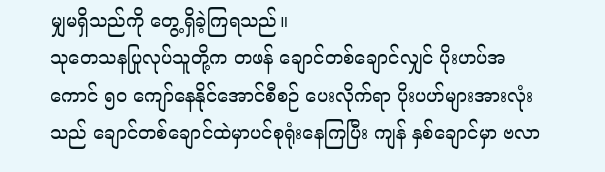မျှမရှိသည်ကို တွေ့ရှိခဲ့ကြရသည်။
သုတေသနပြုလုပ်သူတို့က တဖန် ချောင်တစ်ချောင်လျှင် ပိုးဟပ်အကောင် ၅၀ ကျော်နေနိုင်အောင်စီစဉ် ပေးလိုက်ရာ ပိုးပဟ်များအားလုံးသည် ချောင်တစ်ချောင်ထဲမှာပင်စုရုံးနေကြပြီး ကျန် နှစ်ချောင်မှာ ဗလာ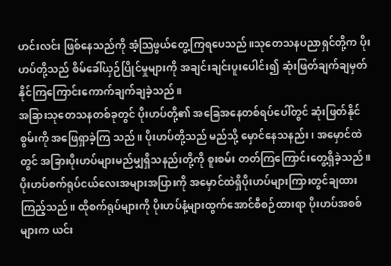ဟင်းလင်း ဖြစ်နေသည်ကို အံ့သြဖွယ်တွေ့ကြရပေသည်။သုတေသနပညာရှင်တို့က ပိုးဟပ်တို့သည် စိမ်ခေါ်ယှဉ်ပြိုင်မှုများကို အချင်းချင်းပူးပေါင်း၍ ဆုံးဖြတ်ချက်ချမှတ်နိုင်ကြကြောင်းကောက်ချက်ချခဲ့သည်။
အခြားသုတေသနတစ်ခုတွင် ပိုးဟပ်တို့၏ အခြေအနေတစ်ရပ်ပေါ်တွင် ဆုံးဖြတ်နိုင်စွမ်းကို အဖြေရှာခဲ့ကြ သည်။ ပိုးဟပ်တို့သည် မည်သို့ မှောင်နေသနည်း ၊ အမှောင်ထဲတွင် အခြားပိုးဟပ်များမည်မျှရှိသနည်းတို့ကို စူးစမ်း တတ်ကြကြောင်းတွေ့ရှိခဲ့သည်။ပိုးဟပ်စက်ရုပ်ငယ်လေးအများအပြားကို အမှောင်ထဲရှိပိုးဟပ်များကြားတွင်ချထား ကြည့်သည်။ ထိုစက်ရုပ်များကို ပိုးဟပ်နံ့များထွက်အောင်စီစဉ်ထားရာ ပိုးဟပ်အစစ်များက ယင်း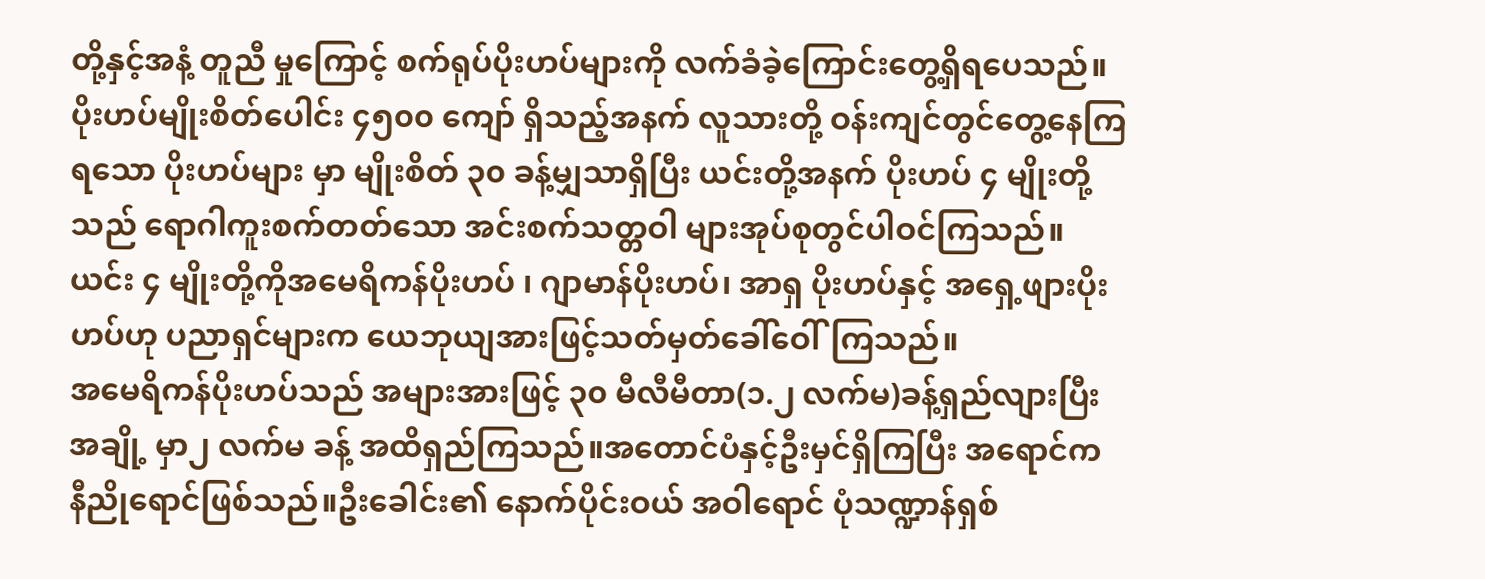တို့နှင့်အနံ့ တူညီ မှုကြောင့် စက်ရုပ်ပိုးဟပ်များကို လက်ခံခဲ့ကြောင်းတွေ့ရှိရပေသည်။
ပိုးဟပ်မျိုးစိတ်ပေါင်း ၄၅၀၀ ကျော် ရှိသည့်အနက် လူသားတို့ ဝန်းကျင်တွင်တွေ့နေကြရသော ပိုးဟပ်များ မှာ မျိုးစိတ် ၃၀ ခန့်မျှသာရှိပြီး ယင်းတို့အနက် ပိုးဟပ် ၄ မျိုးတို့သည် ရောဂါကူးစက်တတ်သော အင်းစက်သတ္တဝါ များအုပ်စုတွင်ပါဝင်ကြသည်။ ယင်း ၄ မျိုးတို့ကိုအမေရိကန်ပိုးဟပ် ၊ ဂျာမာန်ပိုးဟပ်၊ အာရှ ပိုးဟပ်နှင့် အရှေ့ဖျားပိုး ဟပ်ဟု ပညာရှင်များက ယေဘုယျအားဖြင့်သတ်မှတ်ခေါ်ဝေါ်ကြသည်။
အမေရိကန်ပိုးဟပ်သည် အများအားဖြင့် ၃၀ မီလီမီတာ(၁.၂ လက်မ)ခန့်ရှည်လျားပြီးအချို့ မှာ၂ လက်မ ခန့် အထိရှည်ကြသည်။အတောင်ပံနှင့်ဦးမှင်ရှိကြပြီး အရောင်က နီညိုရောင်ဖြစ်သည်။ဦးခေါင်း၏ နောက်ပိုင်းဝယ် အဝါရောင် ပုံသဏ္ဍာန်ရှစ်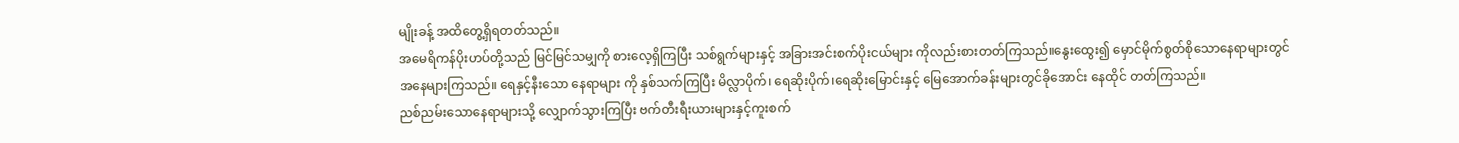မျိုးခန့် အထိတွေ့ရှိရတတ်သည်။
အမေရိကန်ပိုးဟပ်တို့သည် မြင်မြင်သမျှကို စားလေ့ရှိကြပြီး သစ်ရွက်များနှင့် အခြားအင်းစက်ပိုးငယ်များ ကိုလည်းစားတတ်ကြသည်။နွေးထွေး၍ မှောင်မိုက်စွတ်စိုသောနေရာများတွင် အနေများကြသည်။ ရေနှင့်နီးသော နေရာများ ကို နှစ်သက်ကြပြီး မိလ္လာပိုက်၊ ရေဆိုးပိုက်၊ရေဆိုးမြောင်းနှင့် မြေအောက်ခန်းများတွင်ခိုအောင်း နေထိုင် တတ်ကြသည်။
ညစ်ညမ်းသောနေရာများသို့ လျှောက်သွားကြပြီး ဗက်တီးရီးယားများနှင့်ကူးစက်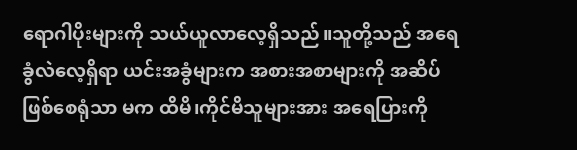ရောဂါပိုးများကို သယ်ယူလာလေ့ရှိသည်။သူတို့သည် အရေခွံလဲလေ့ရှိရာ ယင်းအခွံများက အစားအစာများကို အဆိပ်ဖြစ်စေရုံသာ မက ထိမိ၊ကိုင်မိသူများအား အရေပြားကို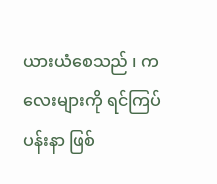ယားယံစေသည် ၊ ကလေးများကို ရင်ကြပ်ပန်းနာ ဖြစ်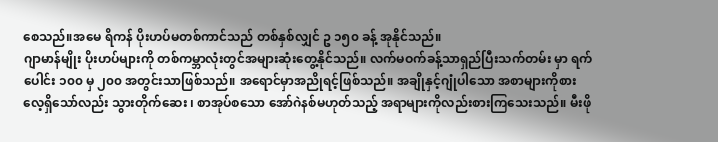စေသည်။အမေ ရိကန် ပိုးဟပ်မတစ်ကာင်သည် တစ်နှစ်လျှင် ဥ ၁၅၀ ခန့် အုနိုင်သည်။
ဂျာမာန်မျိုး ပိုးဟပ်များကို တစ်ကမ္ဘာလုံးတွင်အများဆုံးတွေ့နိုင်သည်။ လက်မဝက်ခန့်သာရှည်ပြီးသက်တမ်း မှာ ရက်ပေါင်း ၁၀၀ မှ ၂၀၀ အတွင်းသာဖြစ်သည်။ အရောင်မှာအညိုရင့်ဖြစ်သည်။ အချိုနှင့်ဂျုံပါသော အစာများကိုစား လေ့ရှိသော်လည်း သွားတိုက်ဆေး ၊ စာအုပ်စသော အော်ဂဲနစ်မဟုတ်သည့် အရာများကိုလည်းစားကြသေးသည်။ မီးဖို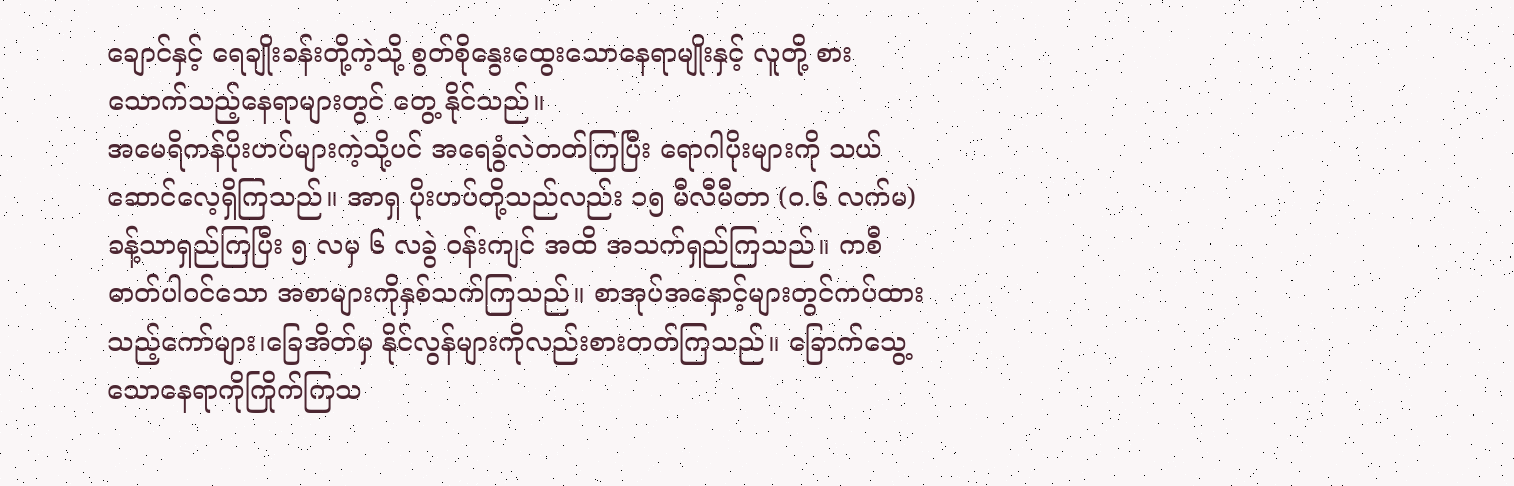ချောင်နှင့် ရေချိုးခန်းတို့ကဲ့သို့ စွတ်စိုနွေးထွေးသောနေရာမျိုးနှင့် လူတို့ စားသောက်သည့်နေရာများတွင် တွေ့ နိုင်သည်။
အမေရိကန်ပိုးဟပ်များကဲ့သို့ပင် အရေခွံလဲတတ်ကြပြီး ရောဂါပိုးများကို သယ်ဆောင်လေ့ရှိကြသည်။ အာရှ ပိုးဟပ်တို့သည်လည်း ၁၅ မီလီမီတာ (ဝ.၆ လက်မ) ခန့်သာရှည်ကြပြီး ၅ လမှ ၆ လခွဲ ဝန်းကျင် အထိ အသက်ရှည်ကြသည်။ ကစီဓာတ်ပါဝင်သော အစာများကိုနှစ်သက်ကြသည်။ စာအုပ်အနှောင့်များတွင်ကပ်ထား သည့်ကော်များ၊ခြေအိတ်မှ နိုင်လွန်များကိုလည်းစားတတ်ကြသည်။ ခြောက်သွေ့သောနေရာကိုကြိုက်ကြသ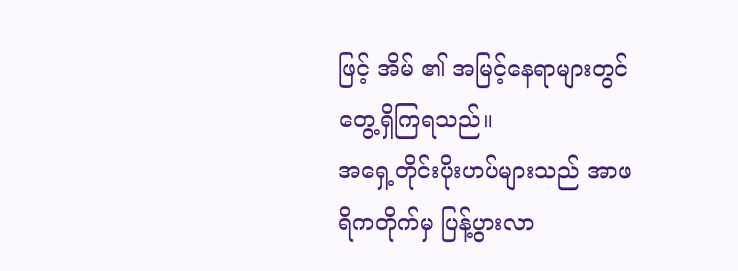ဖြင့် အိမ် ၏ အမြင့်နေရာများတွင်တွေ့ရှိကြရသည်။
အရှေ့တိုင်းပိုးဟပ်များသည် အာဖရိကတိုက်မှ ပြန့်ပွားလာ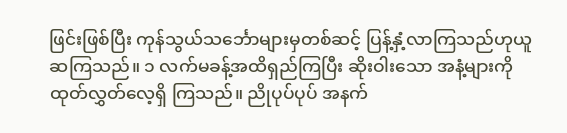ဖြင်းဖြစ်ပြီး ကုန်သွယ်သင်္ဘောများမှတစ်ဆင့် ပြန့်နှံ့လာကြသည်ဟုယူဆကြသည်။ ၁ လက်မခန့်အထိရှည်ကြပြီး ဆိုးဝါးသော အနံ့များကို ထုတ်လွှတ်လေ့ရှိ ကြသည်။ ညိုပုပ်ပုပ် အနက်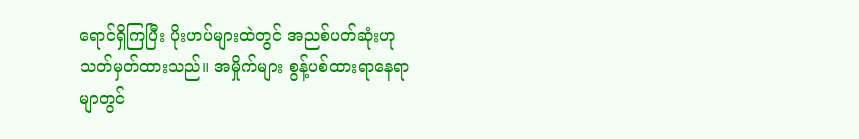ရောင်ရှိကြပြီး ပိုးဟပ်များထဲတွင် အညစ်ပတ်ဆုံးဟု သတ်မှတ်ထားသည်။ အမှိုက်များ စွန့်ပစ်ထားရာနေရာမျာတွင်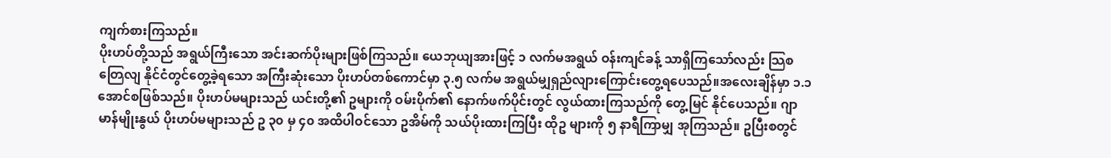ကျက်စားကြသည်။
ပိုးဟပ်တို့သည် အရွယ်ကြီးသော အင်းဆက်ပိုးများဖြစ်ကြသည်။ ယေဘုယျအားဖြင့် ၁ လက်မအရွယ် ဝန်းကျင်ခန့် သာရှိကြသော်လည်း သြစတြေလျ နိုင်ငံတွင်တွေ့ခဲ့ရသော အကြီးဆုံးသော ပိုးဟပ်တစ်ကောင်မှာ ၃.၅ လက်မ အရွယ်မျှရှည်လျားကြောင်းတွေ့ရပေသည်။အလေးချိန်မှာ ၁.၁ အောင်စဖြစ်သည်။ ပိုးဟပ်မများသည် ယင်းတို့၏ ဥများကို ဝမ်းပိုက်၏ နောက်ဖက်ပိုင်းတွင် လွယ်ထားကြသည်ကို တွေ့မြင် နိုင်ပေသည်။ ဂျာမာန်မျိုးနွယ် ပိုးဟပ်မများသည် ဥ ၃၀ မှ ၄၀ အထိပါဝင်သော ဥအိမ်ကို သယ်ပိုးထားကြပြီး ထိုဥ များကို ၅ နာရီကြာမျှ အုကြသည်။ ဥပြီးစတွင်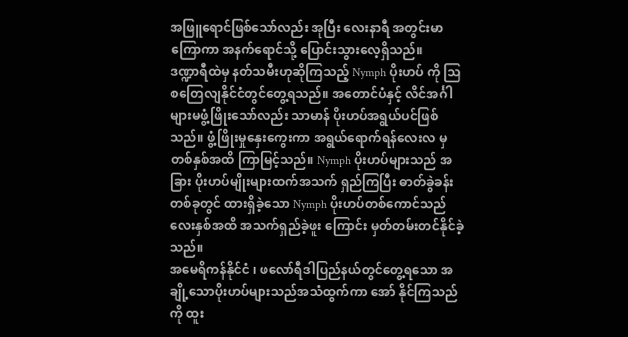အဖြူရောင်ဖြစ်သော်လည်း အုပြီး လေးနာရီ အတွင်းမာကြောကာ အနက်ရောင်သို့ ပြောင်းသွားလေ့ရှိသည်။
ဒဏ္ဍာရီထဲမှ နတ်သမီးဟုဆိုကြသည့် Nymph ပိုးဟပ် ကို သြစတြေလျနိုင်ငံတွင်တွေ့ရသည်။ အတောင်ပံနှင့် လိင်အင်္ဂါများမဖွံ့ဖြိုးသော်လည်း သာမာန် ပိုးဟပ်အရွယ်ပင်ဖြစ်သည်။ ဖွံ့ဖြိုးမှုနှေးကွေးကာ အရွယ်ရောက်ရန်လေးလ မှ တစ်နှစ်အထိ ကြာမြင့်သည်။ Nymph ပိုးဟပ်များသည် အခြား ပိုးဟပ်မျိုးများထက်အသက် ရှည်ကြပြီး ဓာတ်ခွဲခန်းတစ်ခုတွင် ထားရှိခဲ့သော Nymph ပိုးဟပ်တစ်ကောင်သည် လေးနှစ်အထိ အသက်ရှည်ခဲ့ဖူး ကြောင်း မှတ်တမ်းတင်နိုင်ခဲ့သည်။
အမေရိကန်နိုင်ငံ ၊ ဖလော်ရီဒါပြည်နယ်တွင်တွေ့ရသော အချို့သောပိုးဟပ်များသည်အသံထွက်ကာ အော် နိုင်ကြသည်ကို ထူး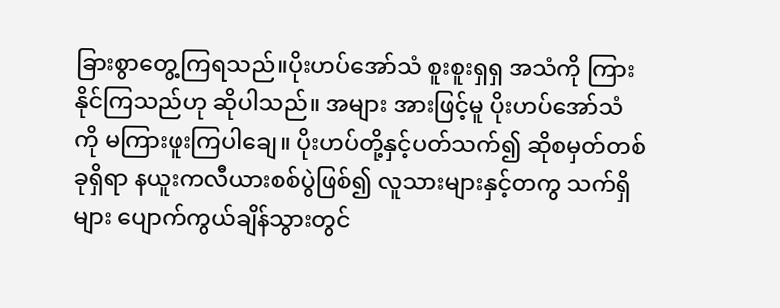ခြားစွာတွေ့ကြရသည်။ပိုးဟပ်အော်သံ စူးစူးရှရှ အသံကို ကြားနိုင်ကြသည်ဟု ဆိုပါသည်။ အများ အားဖြင့်မူ ပိုးဟပ်အော်သံကို မကြားဖူးကြပါချေ။ ပိုးဟပ်တို့နှင့်ပတ်သက်၍ ဆိုစမှတ်တစ်ခုရှိရာ နယူးကလီယားစစ်ပွဲဖြစ်၍ လူသားများနှင့်တကွ သက်ရှိများ ပျောက်ကွယ်ချိန်သွားတွင်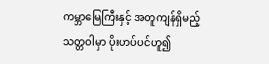ကမ္ဘာမြေကြီးနှင့် အတူကျန်ရှိမည့် သတ္တဝါမှာ ပိုးဟပ်ပင်ဟူ၍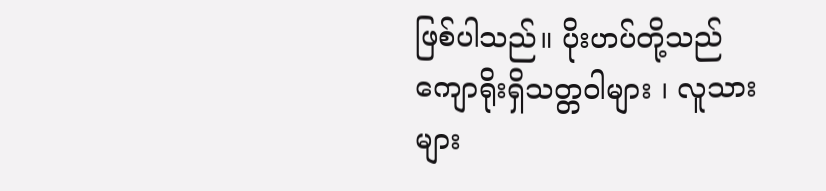ဖြစ်ပါသည်။ ပိုးဟပ်တို့သည် ကျောရိုးရှိသတ္တဝါများ ၊ လူသားများ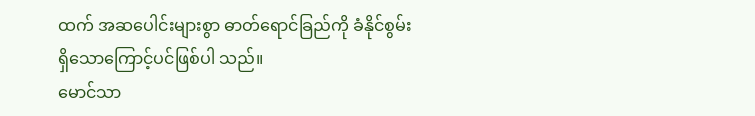ထက် အဆပေါင်းများစွာ ဓာတ်ရောင်ခြည်ကို ခံနိုင်စွမ်းရှိသောကြောင့်ပင်ဖြစ်ပါ သည်။
မောင်သာ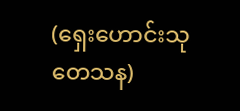(ရှေးဟောင်းသုတေသန)